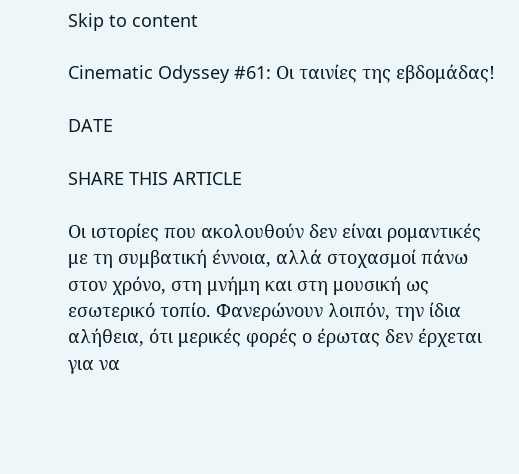Skip to content

Cinematic Odyssey #61: Οι ταινίες της εβδομάδας!

DATE

SHARE THIS ARTICLE

Οι ιστορίες που ακολουθούν δεν είναι ρομαντικές με τη συμβατική έννοια, αλλά στοχασμοί πάνω στον χρόνο, στη μνήμη και στη μουσική ως εσωτερικό τοπίο. Φανερώνουν λοιπόν, την ίδια αλήθεια, ότι μερικές φορές ο έρωτας δεν έρχεται για να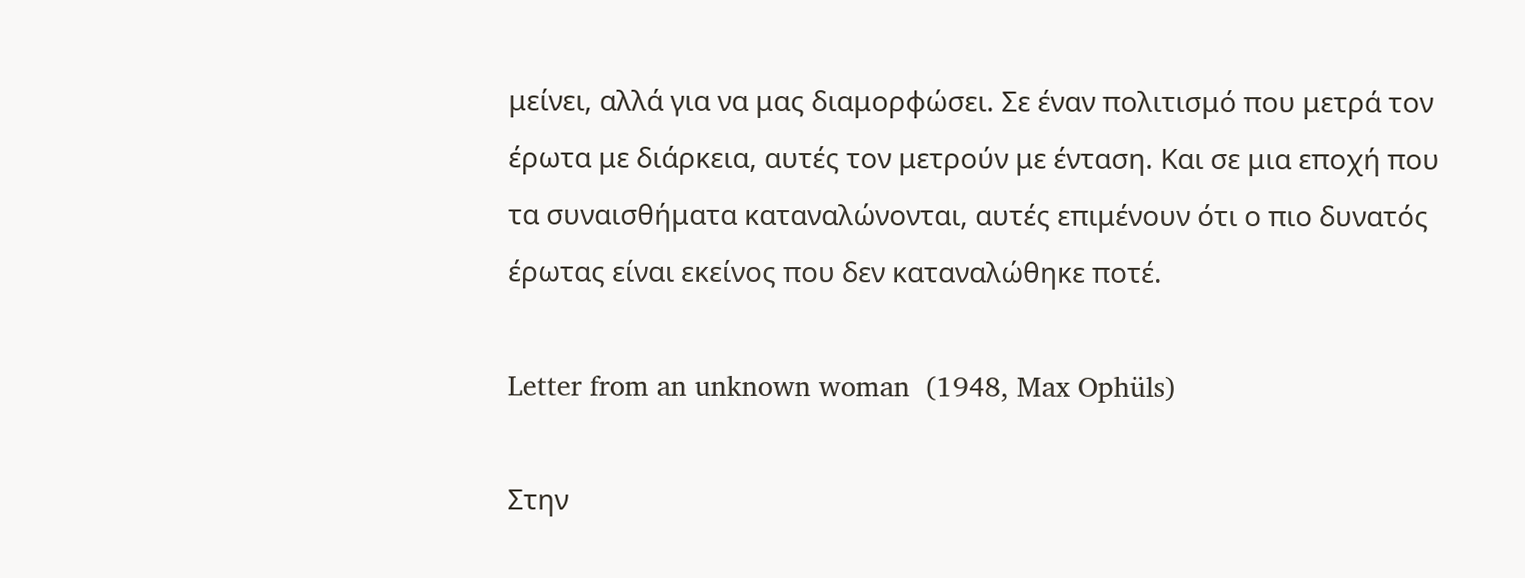μείνει, αλλά για να μας διαμορφώσει. Σε έναν πολιτισμό που μετρά τον έρωτα με διάρκεια, αυτές τον μετρούν με ένταση. Και σε μια εποχή που τα συναισθήματα καταναλώνονται, αυτές επιμένουν ότι ο πιο δυνατός έρωτας είναι εκείνος που δεν καταναλώθηκε ποτέ.

Letter from an unknown woman  (1948, Max Ophüls)

Στην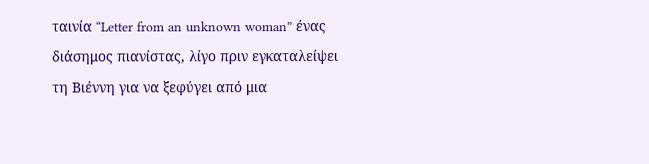ταινία “Letter from an unknown woman” ένας διάσημος πιανίστας, λίγο πριν εγκαταλείψει τη Βιέννη για να ξεφύγει από μια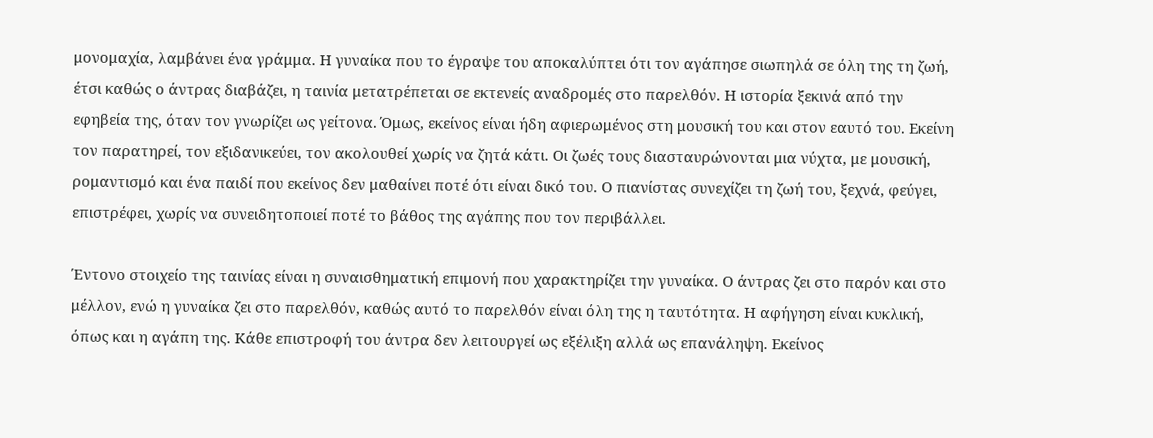μονομαχία, λαμβάνει ένα γράμμα. Η γυναίκα που το έγραψε του αποκαλύπτει ότι τον αγάπησε σιωπηλά σε όλη της τη ζωή, έτσι καθώς ο άντρας διαβάζει, η ταινία μετατρέπεται σε εκτενείς αναδρομές στο παρελθόν. Η ιστορία ξεκινά από την εφηβεία της, όταν τον γνωρίζει ως γείτονα. Όμως, εκείνος είναι ήδη αφιερωμένος στη μουσική του και στον εαυτό του. Εκείνη τον παρατηρεί, τον εξιδανικεύει, τον ακολουθεί χωρίς να ζητά κάτι. Οι ζωές τους διασταυρώνονται μια νύχτα, με μουσική, ρομαντισμό και ένα παιδί που εκείνος δεν μαθαίνει ποτέ ότι είναι δικό του. Ο πιανίστας συνεχίζει τη ζωή του, ξεχνά, φεύγει, επιστρέφει, χωρίς να συνειδητοποιεί ποτέ το βάθος της αγάπης που τον περιβάλλει.

Έντονο στοιχείο της ταινίας είναι η συναισθηματική επιμονή που χαρακτηρίζει την γυναίκα. Ο άντρας ζει στο παρόν και στο μέλλον, ενώ η γυναίκα ζει στο παρελθόν, καθώς αυτό το παρελθόν είναι όλη της η ταυτότητα. Η αφήγηση είναι κυκλική, όπως και η αγάπη της. Κάθε επιστροφή του άντρα δεν λειτουργεί ως εξέλιξη αλλά ως επανάληψη. Εκείνος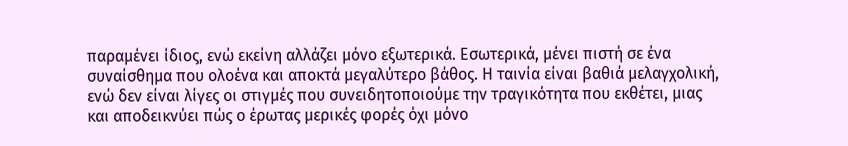παραμένει ίδιος, ενώ εκείνη αλλάζει μόνο εξωτερικά. Εσωτερικά, μένει πιστή σε ένα συναίσθημα που ολοένα και αποκτά μεγαλύτερο βάθος. Η ταινία είναι βαθιά μελαγχολική, ενώ δεν είναι λίγες οι στιγμές που συνειδητοποιούμε την τραγικότητα που εκθέτει, μιας και αποδεικνύει πώς ο έρωτας μερικές φορές όχι μόνο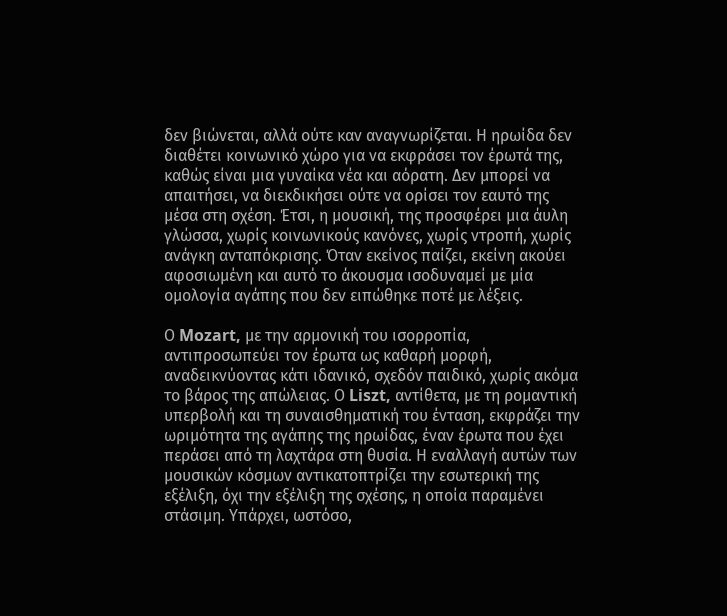δεν βιώνεται, αλλά ούτε καν αναγνωρίζεται. Η ηρωίδα δεν διαθέτει κοινωνικό χώρο για να εκφράσει τον έρωτά της, καθώς είναι μια γυναίκα νέα και αόρατη. Δεν μπορεί να απαιτήσει, να διεκδικήσει ούτε να ορίσει τον εαυτό της μέσα στη σχέση. Έτσι, η μουσική, της προσφέρει μια άυλη γλώσσα, χωρίς κοινωνικούς κανόνες, χωρίς ντροπή, χωρίς ανάγκη ανταπόκρισης. Όταν εκείνος παίζει, εκείνη ακούει αφοσιωμένη και αυτό το άκουσμα ισοδυναμεί με μία ομολογία αγάπης που δεν ειπώθηκε ποτέ με λέξεις.

Ο Mozart, με την αρμονική του ισορροπία, αντιπροσωπεύει τον έρωτα ως καθαρή μορφή, αναδεικνύοντας κάτι ιδανικό, σχεδόν παιδικό, χωρίς ακόμα το βάρος της απώλειας. Ο Liszt, αντίθετα, με τη ρομαντική υπερβολή και τη συναισθηματική του ένταση, εκφράζει την ωριμότητα της αγάπης της ηρωίδας, έναν έρωτα που έχει περάσει από τη λαχτάρα στη θυσία. Η εναλλαγή αυτών των μουσικών κόσμων αντικατοπτρίζει την εσωτερική της εξέλιξη, όχι την εξέλιξη της σχέσης, η οποία παραμένει στάσιμη. Υπάρχει, ωστόσο,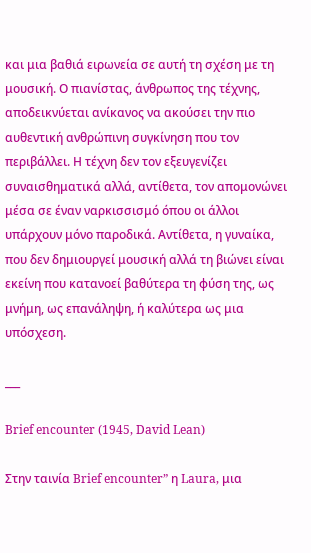και μια βαθιά ειρωνεία σε αυτή τη σχέση με τη μουσική. Ο πιανίστας, άνθρωπος της τέχνης, αποδεικνύεται ανίκανος να ακούσει την πιο αυθεντική ανθρώπινη συγκίνηση που τον περιβάλλει. Η τέχνη δεν τον εξευγενίζει συναισθηματικά αλλά, αντίθετα, τον απομονώνει μέσα σε έναν ναρκισσισμό όπου οι άλλοι υπάρχουν μόνο παροδικά. Αντίθετα, η γυναίκα, που δεν δημιουργεί μουσική αλλά τη βιώνει είναι εκείνη που κατανοεί βαθύτερα τη φύση της, ως μνήμη, ως επανάληψη, ή καλύτερα ως μια υπόσχεση.

___

Brief encounter (1945, David Lean)

Στην ταινία Brief encounter” η Laura, μια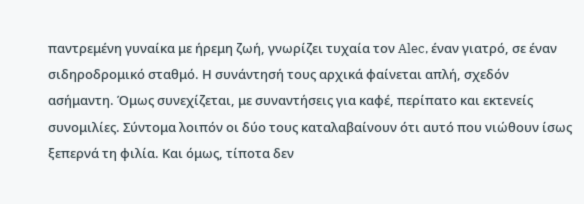παντρεμένη γυναίκα με ήρεμη ζωή, γνωρίζει τυχαία τον Alec, έναν γιατρό, σε έναν σιδηροδρομικό σταθμό. Η συνάντησή τους αρχικά φαίνεται απλή, σχεδόν ασήμαντη. Όμως συνεχίζεται, με συναντήσεις για καφέ, περίπατο και εκτενείς συνομιλίες. Σύντομα λοιπόν οι δύο τους καταλαβαίνουν ότι αυτό που νιώθουν ίσως ξεπερνά τη φιλία. Και όμως, τίποτα δεν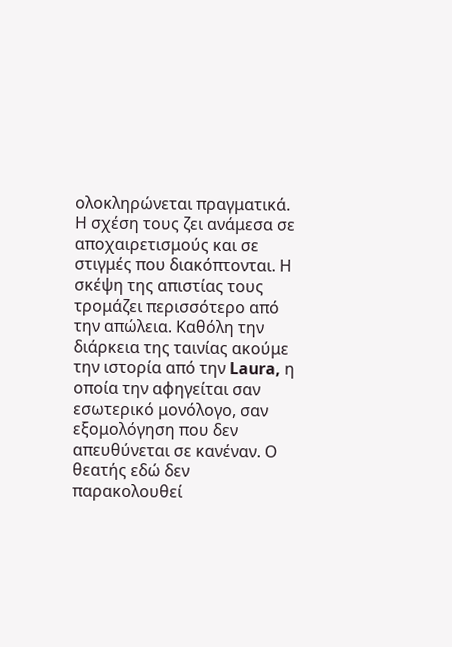ολοκληρώνεται πραγματικά. Η σχέση τους ζει ανάμεσα σε αποχαιρετισμούς και σε στιγμές που διακόπτονται. Η σκέψη της απιστίας τους τρομάζει περισσότερο από την απώλεια. Καθόλη την διάρκεια της ταινίας ακούμε την ιστορία από την Laura, η οποία την αφηγείται σαν εσωτερικό μονόλογο, σαν εξομολόγηση που δεν απευθύνεται σε κανέναν. Ο θεατής εδώ δεν παρακολουθεί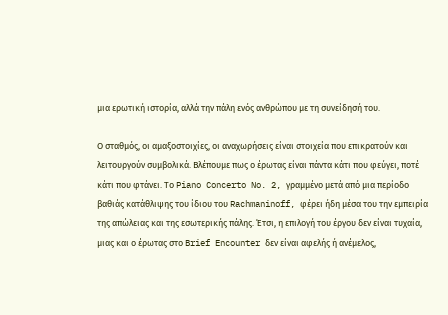μια ερωτική ιστορία, αλλά την πάλη ενός ανθρώπου με τη συνείδησή του.

Ο σταθμός, οι αμαξοστοιχίες, οι αναχωρήσεις είναι στοιχεία που επικρατούν και λειτουργούν συμβολικά. Βλέπουμε πως ο έρωτας είναι πάντα κάτι που φεύγει, ποτέ κάτι που φτάνει. Το Piano Concerto No. 2, γραμμένο μετά από μια περίοδο βαθιάς κατάθλιψης του ίδιου του Rachmaninoff, φέρει ήδη μέσα του την εμπειρία της απώλειας και της εσωτερικής πάλης. Έτσι, η επιλογή του έργου δεν είναι τυχαία, μιας και ο έρωτας στο Brief Encounter δεν είναι αφελής ή ανέμελος,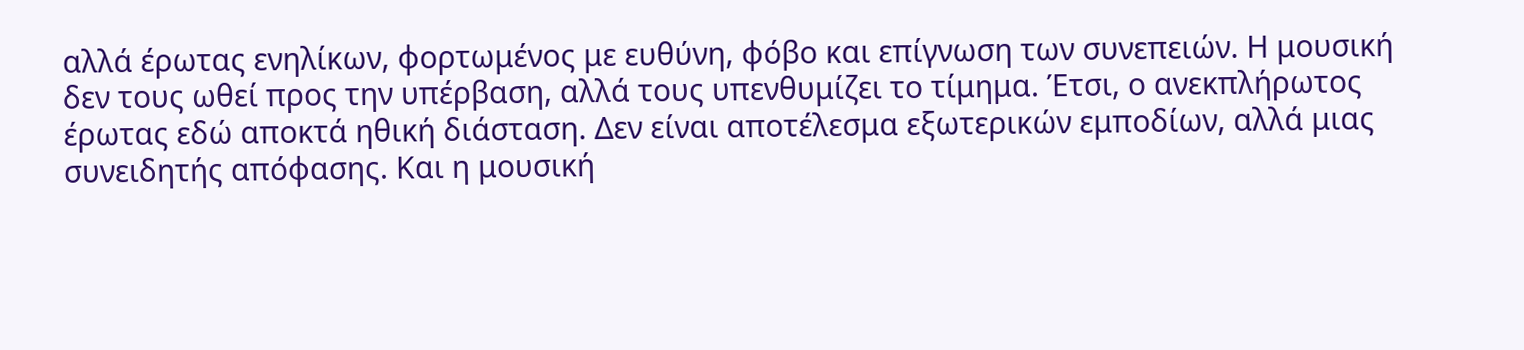αλλά έρωτας ενηλίκων, φορτωμένος με ευθύνη, φόβο και επίγνωση των συνεπειών. Η μουσική δεν τους ωθεί προς την υπέρβαση, αλλά τους υπενθυμίζει το τίμημα. Έτσι, ο ανεκπλήρωτος έρωτας εδώ αποκτά ηθική διάσταση. Δεν είναι αποτέλεσμα εξωτερικών εμποδίων, αλλά μιας συνειδητής απόφασης. Και η μουσική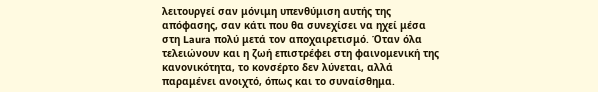λειτουργεί σαν μόνιμη υπενθύμιση αυτής της απόφασης, σαν κάτι που θα συνεχίσει να ηχεί μέσα στη Laura πολύ μετά τον αποχαιρετισμό. Όταν όλα τελειώνουν και η ζωή επιστρέφει στη φαινομενική της κανονικότητα, το κονσέρτο δεν λύνεται, αλλά παραμένει ανοιχτό, όπως και το συναίσθημα.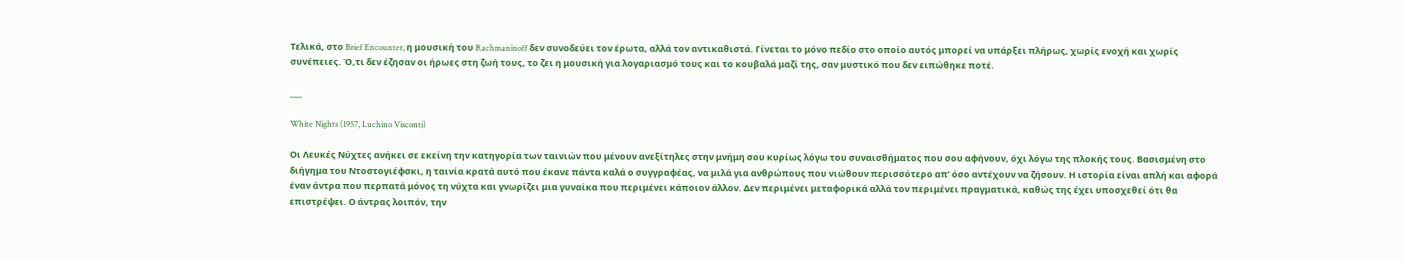Τελικά, στο Brief Encounter, η μουσική του Rachmaninoff δεν συνοδεύει τον έρωτα, αλλά τον αντικαθιστά. Γίνεται το μόνο πεδίο στο οποίο αυτός μπορεί να υπάρξει πλήρως, χωρίς ενοχή και χωρίς συνέπειες. Ό,τι δεν έζησαν οι ήρωες στη ζωή τους, το ζει η μουσική για λογαριασμό τους και το κουβαλά μαζί της, σαν μυστικό που δεν ειπώθηκε ποτέ.

___

White Nights (1957, Luchino Visconti)

Οι Λευκές Νύχτες ανήκει σε εκείνη την κατηγορία των ταινιών που μένουν ανεξίτηλες στην μνήμη σου κυρίως λόγω του συναισθήματος που σου αφήνουν, όχι λόγω της πλοκής τους. Βασισμένη στο διήγημα του Ντοστογιέφσκι, η ταινία κρατά αυτό που έκανε πάντα καλά ο συγγραφέας, να μιλά για ανθρώπους που νιώθουν περισσότερο απ’ όσο αντέχουν να ζήσουν. Η ιστορία είναι απλή και αφορά έναν άντρα που περπατά μόνος τη νύχτα και γνωρίζει μια γυναίκα που περιμένει κάποιον άλλον. Δεν περιμένει μεταφορικά αλλά τον περιμένει πραγματικά, καθώς της έχει υποσχεθεί ότι θα επιστρέψει. Ο άντρας λοιπόν, την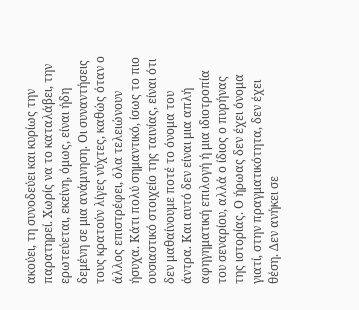ακούει, τη συνοδεύει και κυρίως την παρατηρεί. Χωρίς να το καταλάβει, την ερωτεύεται, εκείνη, όμως, είναι ήδη δεμένη σε μια ανάμνηση. Οι συναντήσεις τους κρατούν λίγες νύχτες, καθώς όταν ο άλλος επιστρέφει, όλα τελειώνουν ήσυχα. Κάτι πολύ σημαντικό, ίσως το πιο ουσιαστικό στοιχείο της ταινίας, είναι ότι δεν μαθαίνουμε ποτέ το όνομα του άντρα. Και αυτό δεν είναι μια απλή αφηγηματική επιλογή ή μια ιδιοτροπία του σεναρίου, αλλά ο ίδιος ο πυρήνας της ιστορίας. Ο ήρωας δεν έχει όνομα γιατί, στην πραγματικότητα, δεν έχει θέση. Δεν ανήκει σε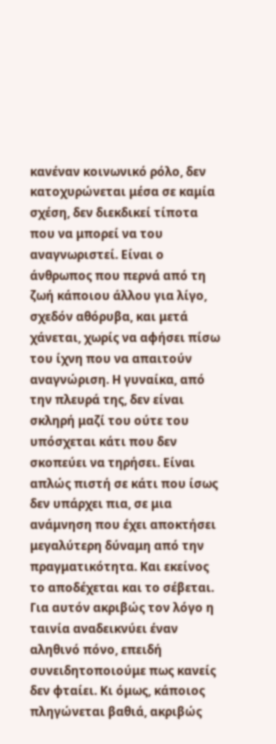κανέναν κοινωνικό ρόλο, δεν κατοχυρώνεται μέσα σε καμία σχέση, δεν διεκδικεί τίποτα που να μπορεί να του αναγνωριστεί. Είναι ο άνθρωπος που περνά από τη ζωή κάποιου άλλου για λίγο, σχεδόν αθόρυβα, και μετά χάνεται, χωρίς να αφήσει πίσω του ίχνη που να απαιτούν αναγνώριση. Η γυναίκα, από την πλευρά της, δεν είναι σκληρή μαζί του ούτε του υπόσχεται κάτι που δεν σκοπεύει να τηρήσει. Είναι απλώς πιστή σε κάτι που ίσως δεν υπάρχει πια, σε μια ανάμνηση που έχει αποκτήσει μεγαλύτερη δύναμη από την πραγματικότητα. Και εκείνος το αποδέχεται και το σέβεται. Για αυτόν ακριβώς τον λόγο η ταινία αναδεικνύει έναν αληθινό πόνο, επειδή συνειδητοποιούμε πως κανείς δεν φταίει. Κι όμως, κάποιος πληγώνεται βαθιά, ακριβώς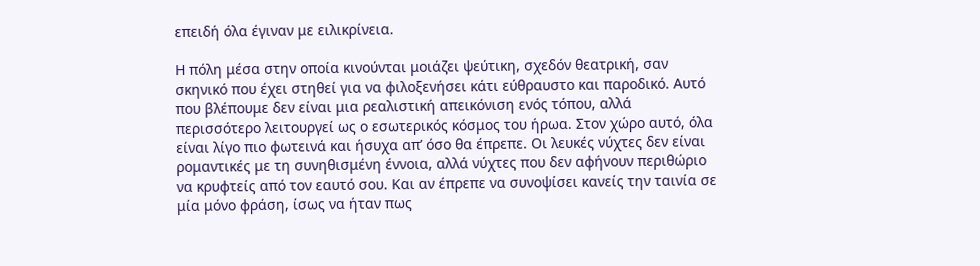επειδή όλα έγιναν με ειλικρίνεια.

Η πόλη μέσα στην οποία κινούνται μοιάζει ψεύτικη, σχεδόν θεατρική, σαν σκηνικό που έχει στηθεί για να φιλοξενήσει κάτι εύθραυστο και παροδικό. Αυτό που βλέπουμε δεν είναι μια ρεαλιστική απεικόνιση ενός τόπου, αλλά περισσότερο λειτουργεί ως ο εσωτερικός κόσμος του ήρωα. Στον χώρο αυτό, όλα είναι λίγο πιο φωτεινά και ήσυχα απ’ όσο θα έπρεπε. Οι λευκές νύχτες δεν είναι ρομαντικές με τη συνηθισμένη έννοια, αλλά νύχτες που δεν αφήνουν περιθώριο να κρυφτείς από τον εαυτό σου. Και αν έπρεπε να συνοψίσει κανείς την ταινία σε μία μόνο φράση, ίσως να ήταν πως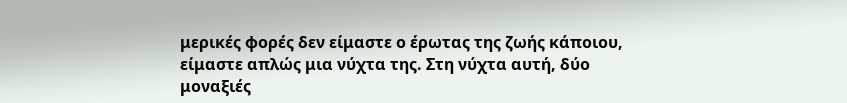μερικές φορές δεν είμαστε ο έρωτας της ζωής κάποιου, είμαστε απλώς μια νύχτα της. Στη νύχτα αυτή, δύο μοναξιές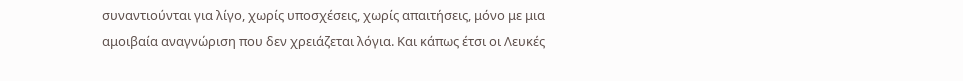συναντιούνται για λίγο, χωρίς υποσχέσεις, χωρίς απαιτήσεις, μόνο με μια αμοιβαία αναγνώριση που δεν χρειάζεται λόγια. Και κάπως έτσι οι Λευκές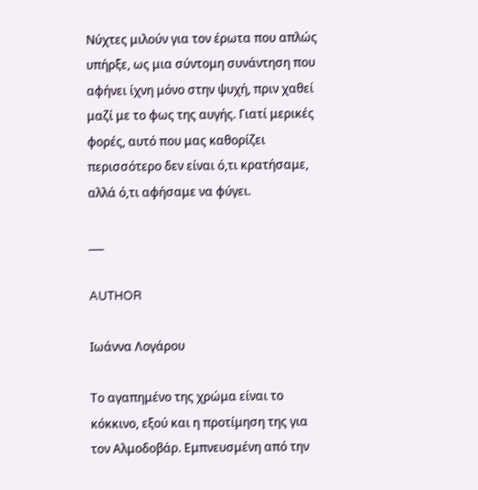Νύχτες μιλούν για τον έρωτα που απλώς υπήρξε, ως μια σύντομη συνάντηση που αφήνει ίχνη μόνο στην ψυχή, πριν χαθεί μαζί με το φως της αυγής. Γιατί μερικές φορές, αυτό που μας καθορίζει περισσότερο δεν είναι ό,τι κρατήσαμε, αλλά ό,τι αφήσαμε να φύγει.

___

AUTHOR

Ιωάννα Λογάρου

Το αγαπημένο της χρώμα είναι το κόκκινο, εξού και η προτίμηση της για τον Αλμοδοβάρ. Εμπνευσμένη από την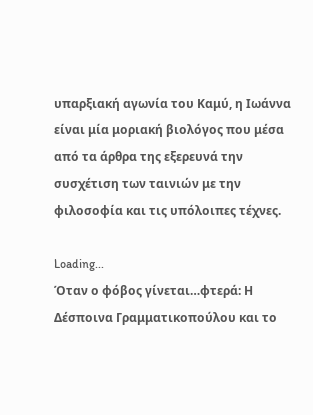υπαρξιακή αγωνία του Καμύ, η Ιωάννα είναι μία μοριακή βιολόγος που μέσα από τα άρθρα της εξερευνά την συσχέτιση των ταινιών με την φιλοσοφία και τις υπόλοιπες τέχνες.

Loading...
Όταν ο φόβος γίνεται…φτερά: Η Δέσποινα Γραμματικοπούλου και το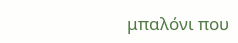μπαλόνι που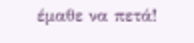έμαθε να πετά!